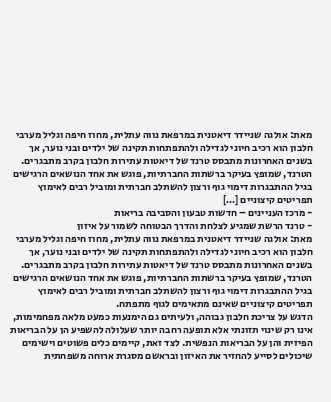מאת: אולגה שניידר דיאטנית במרפאת נווה עתלית, מחוז חיפה וגליל מערבי חלבון הוא רכיב חיוני לגדילה ולהתפתחות תקינה של ילדים ובני נוער, אך בשנים האחרונות מתבסס טרנד של דיאטות עתירות חלבון בקרב מתבגרים. הטרנד, שמופץ בעיקר ברשתות החברתיות, פוגש את אחד הנושאים הרגישים בגיל ההתבגרות דימוי גוף ורצון להשתלב חברתית ומוביל רבים לאימוץ תפריטים קיצוניים […]
- מרכז העניינים – חדשות טבעון והסביבה בריאות
- טרנד הרשת שמגיע לצלחת והדרך הבטוחה לשמור על איזון
מאת: אולגה שניידר דיאטנית במרפאת נווה עתלית, מחוז חיפה וגליל מערבי
חלבון הוא רכיב חיוני לגדילה ולהתפתחות תקינה של ילדים ובני נוער, אך בשנים האחרונות מתבסס טרנד של דיאטות עתירות חלבון בקרב מתבגרים. הטרנד, שמופץ בעיקר ברשתות החברתיות, פוגש את אחד הנושאים הרגישים בגיל ההתבגרות דימוי גוף ורצון להשתלב חברתית ומוביל רבים לאימוץ תפריטים קיצוניים שאינם מתאימים לגוף מתפתח.
הדגש על צריכת חלבון גבוהה, ולעיתים גם הימנעות כמעט מלאה מפחמימות, אינו רק שינוי תזונתי אלא תופעה רחבה יותר שעלולה להשפיע הן על הבריאות הפיזית והן על הבריאות הנפשית. לצד זאת, קיימים כלים פשוטים וישימים שיכולים לסייע להחזיר את האיזון ובראשם מסגרת ארוחה משפחתית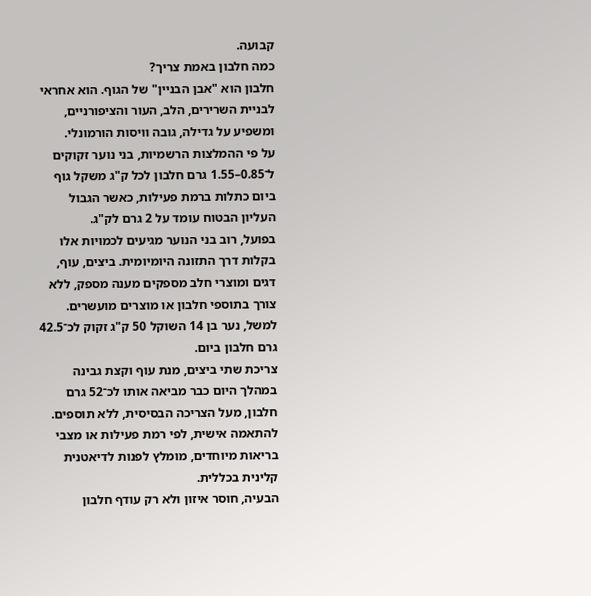קבועה.
כמה חלבון באמת צריך?
חלבון הוא "אבן הבניין" של הגוף. הוא אחראי לבניית השרירים, הלב, העור והציפורניים, ומשפיע על גדילה, גובה וויסות הורמונלי.
על פי ההמלצות הרשמיות, בני נוער זקוקים ל־0.85–1.55 גרם חלבון לכל ק"ג משקל גוף ביום כתלות ברמת פעילות, כאשר הגבול העליון הבטוח עומד על 2 גרם לק"ג.
בפועל, רוב בני הנוער מגיעים לכמויות אלו בקלות דרך התזונה היומיומית. ביצים, עוף, דגים ומוצרי חלב מספקים מענה מספק, ללא צורך בתוספי חלבון או מוצרים מועשרים.
למשל, נער בן 14 השוקל 50 ק"ג זקוק לכ־42.5 גרם חלבון ביום.
צריכת שתי ביצים, מנת עוף וקצת גבינה במהלך היום כבר מביאה אותו לכ־52 גרם חלבון, מעל הצריכה הבסיסית, ללא תוספים.
להתאמה אישית, לפי רמת פעילות או מצבי בריאות מיוחדים, מומלץ לפנות לדיאטנית קלינית בכללית.
הבעיה, חוסר איזון ולא רק עודף חלבון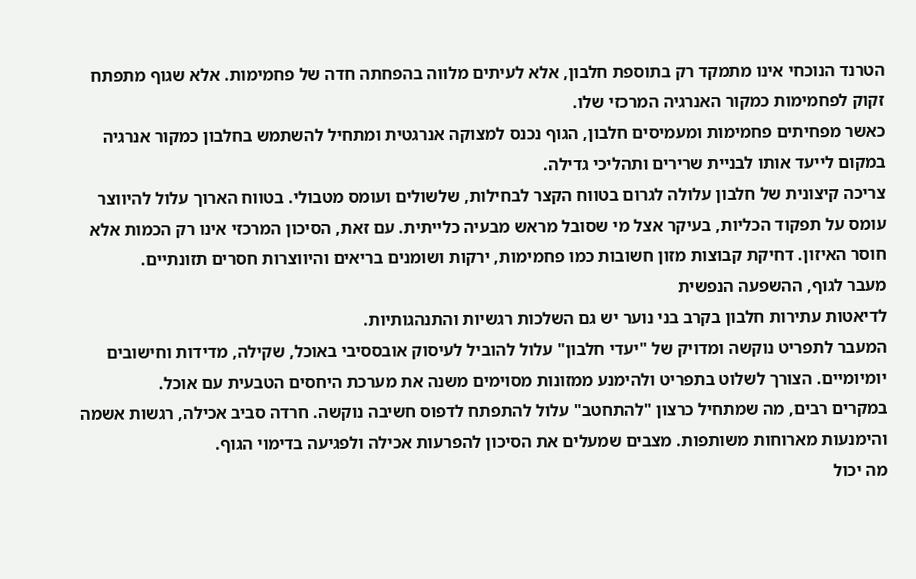הטרנד הנוכחי אינו מתמקד רק בתוספת חלבון, אלא לעיתים מלווה בהפחתה חדה של פחמימות. אלא שגוף מתפתח זקוק לפחמימות כמקור האנרגיה המרכזי שלו.
כאשר מפחיתים פחמימות ומעמיסים חלבון, הגוף נכנס למצוקה אנרגטית ומתחיל להשתמש בחלבון כמקור אנרגיה במקום לייעד אותו לבניית שרירים ותהליכי גדילה.
צריכה קיצונית של חלבון עלולה לגרום בטווח הקצר לבחילות, שלשולים ועומס מטבולי. בטווח הארוך עלול להיווצר עומס על תפקוד הכליות, בעיקר אצל מי שסובל מראש מבעיה כלייתית. עם זאת, הסיכון המרכזי אינו רק הכמות אלא חוסר האיזון. דחיקת קבוצות מזון חשובות כמו פחמימות, ירקות ושומנים בריאים והיווצרות חסרים תזונתיים.
מעבר לגוף, ההשפעה הנפשית
לדיאטות עתירות חלבון בקרב בני נוער יש גם השלכות רגשיות והתנהגותיות.
המעבר לתפריט נוקשה ומדויק של "יעדי חלבון" עלול להוביל לעיסוק אובססיבי באוכל, שקילה, מדידות וחישובים יומיומיים. הצורך לשלוט בתפריט ולהימנע ממזונות מסוימים משנה את מערכת היחסים הטבעית עם אוכל.
במקרים רבים, מה שמתחיל כרצון "להתחטב" עלול להתפתח לדפוס חשיבה נוקשה. חרדה סביב אכילה, רגשות אשמה והימנעות מארוחות משותפות. מצבים שמעלים את הסיכון להפרעות אכילה ולפגיעה בדימוי הגוף.
מה יכול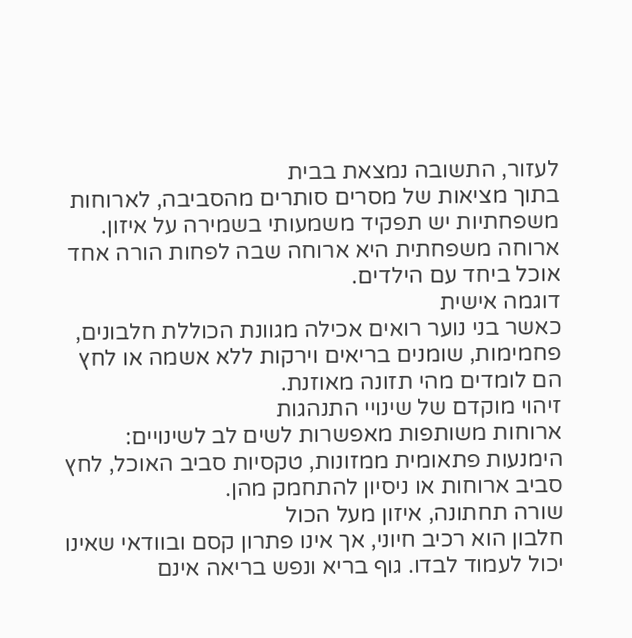לעזור, התשובה נמצאת בבית
בתוך מציאות של מסרים סותרים מהסביבה, לארוחות משפחתיות יש תפקיד משמעותי בשמירה על איזון. ארוחה משפחתית היא ארוחה שבה לפחות הורה אחד אוכל ביחד עם הילדים.
דוגמה אישית
כאשר בני נוער רואים אכילה מגוונת הכוללת חלבונים, פחמימות, שומנים בריאים וירקות ללא אשמה או לחץ הם לומדים מהי תזונה מאוזנת.
זיהוי מוקדם של שינויי התנהגות
ארוחות משותפות מאפשרות לשים לב לשינויים: הימנעות פתאומית ממזונות, טקסיות סביב האוכל, לחץ סביב ארוחות או ניסיון להתחמק מהן.
שורה תחתונה, איזון מעל הכול
חלבון הוא רכיב חיוני, אך אינו פתרון קסם ובוודאי שאינו יכול לעמוד לבדו. גוף בריא ונפש בריאה אינם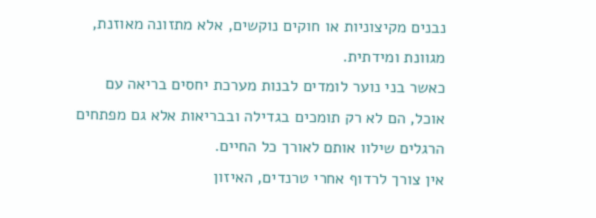נבנים מקיצוניות או חוקים נוקשים, אלא מתזונה מאוזנת, מגוונת ומידתית.
כאשר בני נוער לומדים לבנות מערכת יחסים בריאה עם אוכל, הם לא רק תומכים בגדילה ובבריאות אלא גם מפתחים הרגלים שילוו אותם לאורך כל החיים.
אין צורך לרדוף אחרי טרנדים, האיזון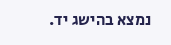נמצא בהישג יד.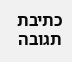כתיבת תגובה